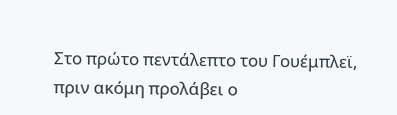Στο πρώτο πεντάλεπτο του Γουέμπλεϊ, πριν ακόμη προλάβει ο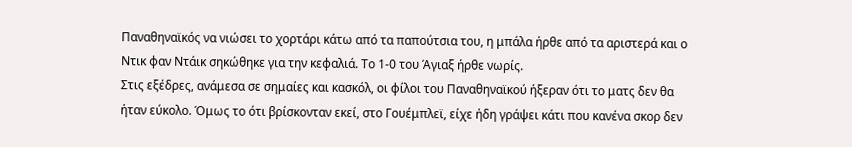Παναθηναϊκός να νιώσει το χορτάρι κάτω από τα παπούτσια του, η μπάλα ήρθε από τα αριστερά και ο Ντικ φαν Ντάικ σηκώθηκε για την κεφαλιά. Το 1-0 του Άγιαξ ήρθε νωρίς.
Στις εξέδρες, ανάμεσα σε σημαίες και κασκόλ, οι φίλοι του Παναθηναϊκού ήξεραν ότι το ματς δεν θα ήταν εύκολο. Όμως το ότι βρίσκονταν εκεί, στο Γουέμπλεϊ, είχε ήδη γράψει κάτι που κανένα σκορ δεν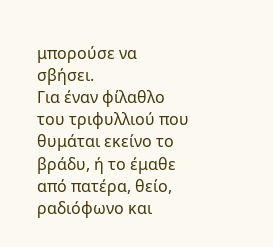μπορούσε να σβήσει.
Για έναν φίλαθλο του τριφυλλιού που θυμάται εκείνο το βράδυ, ή το έμαθε από πατέρα, θείο, ραδιόφωνο και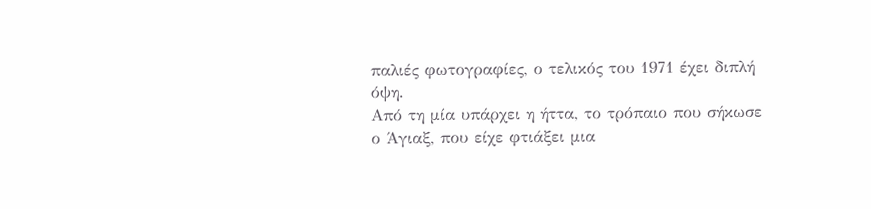παλιές φωτογραφίες, ο τελικός του 1971 έχει διπλή όψη.
Από τη μία υπάρχει η ήττα, το τρόπαιο που σήκωσε ο Άγιαξ, που είχε φτιάξει μια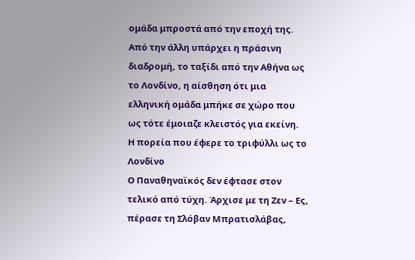ομάδα μπροστά από την εποχή της. Από την άλλη υπάρχει η πράσινη διαδρομή, το ταξίδι από την Αθήνα ως το Λονδίνο, η αίσθηση ότι μια ελληνική ομάδα μπήκε σε χώρο που ως τότε έμοιαζε κλειστός για εκείνη.
Η πορεία που έφερε το τριφύλλι ως το Λονδίνο
Ο Παναθηναϊκός δεν έφτασε στον τελικό από τύχη. Άρχισε με τη Ζεν – Ες, πέρασε τη Σλόβαν Μπρατισλάβας,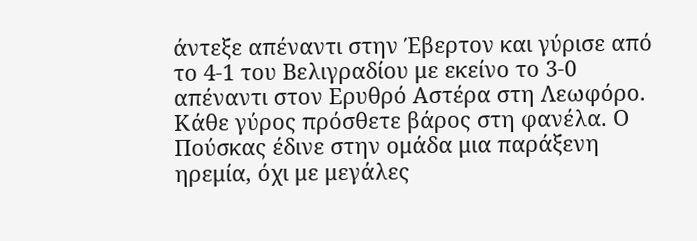άντεξε απέναντι στην Έβερτον και γύρισε από το 4-1 του Βελιγραδίου με εκείνο το 3-0 απέναντι στον Ερυθρό Αστέρα στη Λεωφόρο. Κάθε γύρος πρόσθετε βάρος στη φανέλα. Ο Πούσκας έδινε στην ομάδα μια παράξενη ηρεμία, όχι με μεγάλες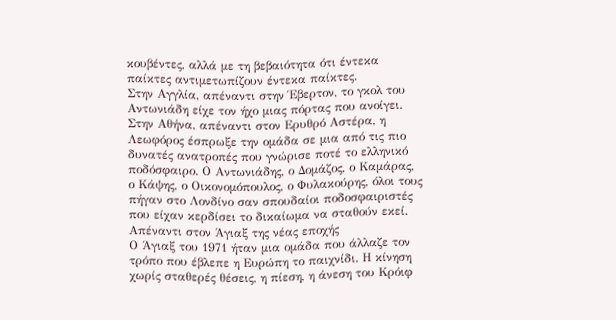κουβέντες, αλλά με τη βεβαιότητα ότι έντεκα παίκτες αντιμετωπίζουν έντεκα παίκτες.
Στην Αγγλία, απέναντι στην Έβερτον, το γκολ του Αντωνιάδη είχε τον ήχο μιας πόρτας που ανοίγει. Στην Αθήνα, απέναντι στον Ερυθρό Αστέρα, η Λεωφόρος έσπρωξε την ομάδα σε μια από τις πιο δυνατές ανατροπές που γνώρισε ποτέ το ελληνικό ποδόσφαιρο. Ο Αντωνιάδης, ο Δομάζος, ο Καμάρας, ο Κάψης, ο Οικονομόπουλος, ο Φυλακούρης, όλοι τους πήγαν στο Λονδίνο σαν σπουδαίοι ποδοσφαιριστές που είχαν κερδίσει το δικαίωμα να σταθούν εκεί.
Απέναντι στον Άγιαξ της νέας εποχής
Ο Άγιαξ του 1971 ήταν μια ομάδα που άλλαζε τον τρόπο που έβλεπε η Ευρώπη το παιχνίδι. Η κίνηση χωρίς σταθερές θέσεις, η πίεση, η άνεση του Κρόιφ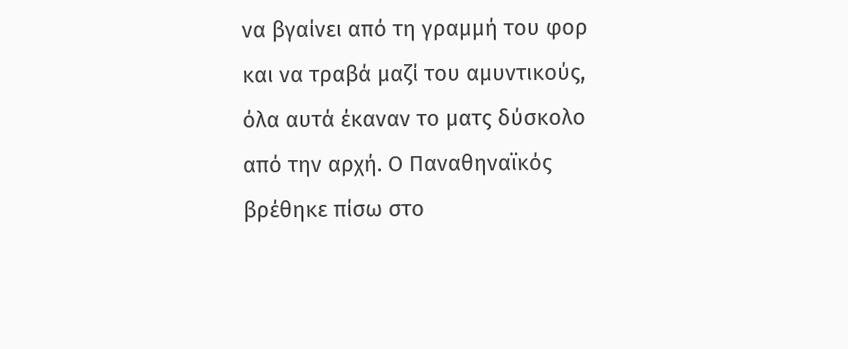να βγαίνει από τη γραμμή του φορ και να τραβά μαζί του αμυντικούς, όλα αυτά έκαναν το ματς δύσκολο από την αρχή. Ο Παναθηναϊκός βρέθηκε πίσω στο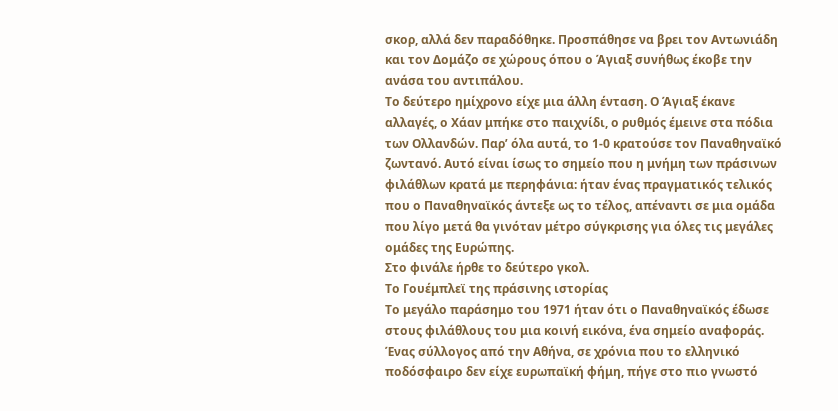σκορ, αλλά δεν παραδόθηκε. Προσπάθησε να βρει τον Αντωνιάδη και τον Δομάζο σε χώρους όπου ο Άγιαξ συνήθως έκοβε την ανάσα του αντιπάλου.
Το δεύτερο ημίχρονο είχε μια άλλη ένταση. Ο Άγιαξ έκανε αλλαγές, ο Χάαν μπήκε στο παιχνίδι, ο ρυθμός έμεινε στα πόδια των Ολλανδών. Παρ’ όλα αυτά, το 1-0 κρατούσε τον Παναθηναϊκό ζωντανό. Αυτό είναι ίσως το σημείο που η μνήμη των πράσινων φιλάθλων κρατά με περηφάνια: ήταν ένας πραγματικός τελικός που ο Παναθηναϊκός άντεξε ως το τέλος, απέναντι σε μια ομάδα που λίγο μετά θα γινόταν μέτρο σύγκρισης για όλες τις μεγάλες ομάδες της Ευρώπης.
Στο φινάλε ήρθε το δεύτερο γκολ.
Το Γουέμπλεϊ της πράσινης ιστορίας
Το μεγάλο παράσημο του 1971 ήταν ότι ο Παναθηναϊκός έδωσε στους φιλάθλους του μια κοινή εικόνα, ένα σημείο αναφοράς. Ένας σύλλογος από την Αθήνα, σε χρόνια που το ελληνικό ποδόσφαιρο δεν είχε ευρωπαϊκή φήμη, πήγε στο πιο γνωστό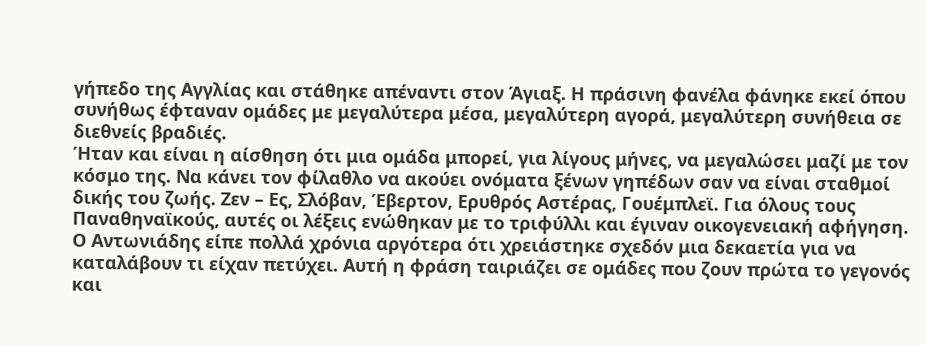γήπεδο της Αγγλίας και στάθηκε απέναντι στον Άγιαξ. Η πράσινη φανέλα φάνηκε εκεί όπου συνήθως έφταναν ομάδες με μεγαλύτερα μέσα, μεγαλύτερη αγορά, μεγαλύτερη συνήθεια σε διεθνείς βραδιές.
Ήταν και είναι η αίσθηση ότι μια ομάδα μπορεί, για λίγους μήνες, να μεγαλώσει μαζί με τον κόσμο της. Να κάνει τον φίλαθλο να ακούει ονόματα ξένων γηπέδων σαν να είναι σταθμοί δικής του ζωής. Ζεν – Ες, Σλόβαν, Έβερτον, Ερυθρός Αστέρας, Γουέμπλεϊ. Για όλους τους Παναθηναϊκούς, αυτές οι λέξεις ενώθηκαν με το τριφύλλι και έγιναν οικογενειακή αφήγηση.
Ο Αντωνιάδης είπε πολλά χρόνια αργότερα ότι χρειάστηκε σχεδόν μια δεκαετία για να καταλάβουν τι είχαν πετύχει. Αυτή η φράση ταιριάζει σε ομάδες που ζουν πρώτα το γεγονός και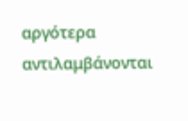αργότερα αντιλαμβάνονται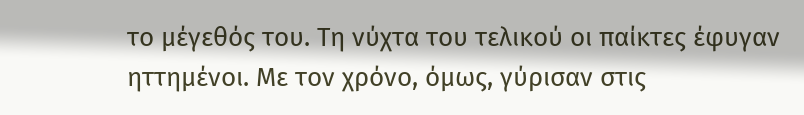το μέγεθός του. Τη νύχτα του τελικού οι παίκτες έφυγαν ηττημένοι. Με τον χρόνο, όμως, γύρισαν στις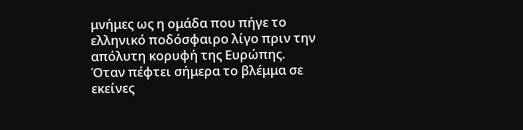μνήμες ως η ομάδα που πήγε το ελληνικό ποδόσφαιρο λίγο πριν την απόλυτη κορυφή της Ευρώπης.
Όταν πέφτει σήμερα το βλέμμα σε εκείνες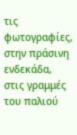τις φωτογραφίες, στην πράσινη ενδεκάδα, στις γραμμές του παλιού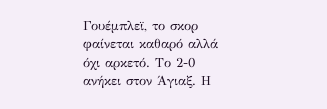Γουέμπλεϊ, το σκορ φαίνεται καθαρό αλλά όχι αρκετό. Το 2-0 ανήκει στον Άγιαξ. Η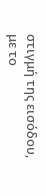στιγμή της εισόδου, με το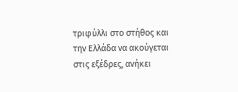τριφύλλι στο στήθος και την Ελλάδα να ακούγεται στις εξέδρες, ανήκει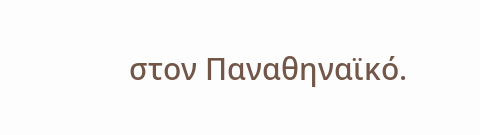στον Παναθηναϊκό.